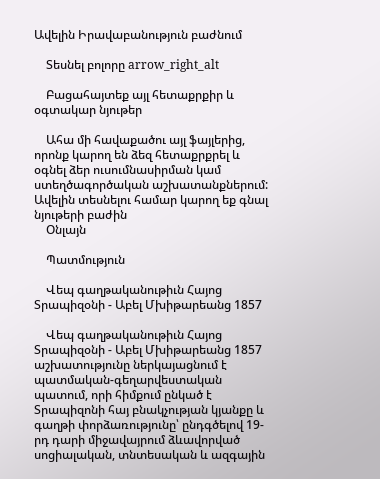Ավելին Իրավաբանություն բաժնում

    Տեսնել բոլորը arrow_right_alt

    Բացահայտեք այլ հետաքրքիր և օգտակար նյութեր

    Ահա մի հավաքածու այլ ֆայլերից, որոնք կարող են ձեզ հետաքրքրել և օգնել ձեր ուսումնասիրման կամ ստեղծագործական աշխատանքներում: Ավելին տեսնելու համար կարող եք գնալ նյութերի բաժին
    Օնլայն

    Պատմություն

    Վեպ գաղթականութիւն Հայոց Տրապիզօնի - Աբել Մխիթարեանց 1857

    Վեպ գաղթականութիւն Հայոց Տրապիզօնի - Աբել Մխիթարեանց 1857 աշխատությունը ներկայացնում է պատմական-գեղարվեստական պատում, որի հիմքում ընկած է Տրապիզոնի հայ բնակչության կյանքը և գաղթի փորձառությունը՝ ընդգծելով 19-րդ դարի միջավայրում ձևավորված սոցիալական, տնտեսական և ազգային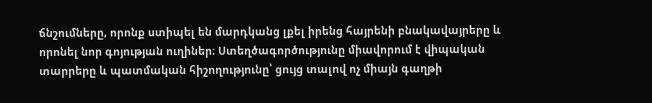ճնշումները, որոնք ստիպել են մարդկանց լքել իրենց հայրենի բնակավայրերը և որոնել նոր գոյության ուղիներ։ Ստեղծագործությունը միավորում է վիպական տարրերը և պատմական հիշողությունը՝ ցույց տալով ոչ միայն գաղթի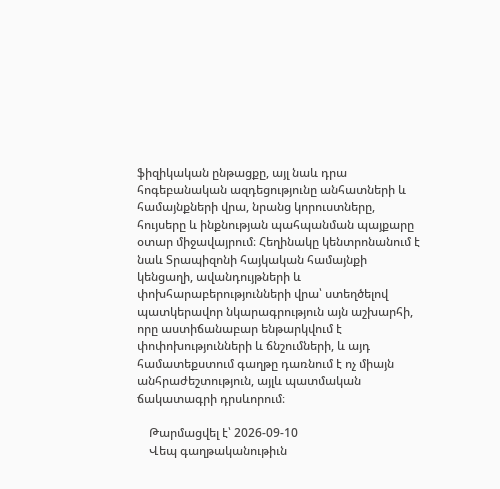ֆիզիկական ընթացքը, այլ նաև դրա հոգեբանական ազդեցությունը անհատների և համայնքների վրա, նրանց կորուստները, հույսերը և ինքնության պահպանման պայքարը օտար միջավայրում։ Հեղինակը կենտրոնանում է նաև Տրապիզոնի հայկական համայնքի կենցաղի, ավանդույթների և փոխհարաբերությունների վրա՝ ստեղծելով պատկերավոր նկարագրություն այն աշխարհի, որը աստիճանաբար ենթարկվում է փոփոխությունների և ճնշումների, և այդ համատեքստում գաղթը դառնում է ոչ միայն անհրաժեշտություն, այլև պատմական ճակատագրի դրսևորում։

    Թարմացվել է՝ 2026-09-10
    Վեպ գաղթականութիւն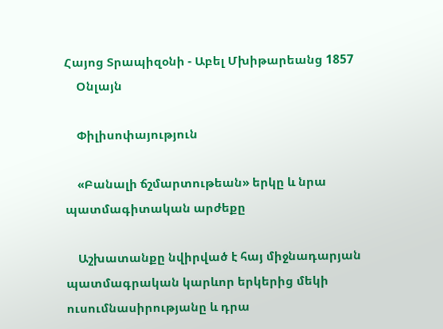Հայոց Տրապիզօնի - Աբել Մխիթարեանց 1857
    Օնլայն

    Փիլիսոփայություն

    «Բանալի ճշմարտութեան» երկը և նրա պատմագիտական արժեքը

    Աշխատանքը նվիրված է հայ միջնադարյան պատմագրական կարևոր երկերից մեկի ուսումնասիրությանը և դրա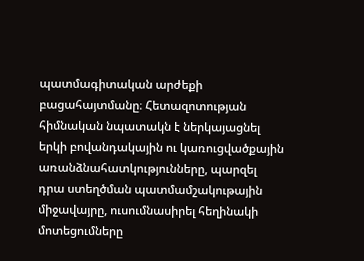պատմագիտական արժեքի բացահայտմանը։ Հետազոտության հիմնական նպատակն է ներկայացնել երկի բովանդակային ու կառուցվածքային առանձնահատկությունները, պարզել դրա ստեղծման պատմամշակութային միջավայրը, ուսումնասիրել հեղինակի մոտեցումները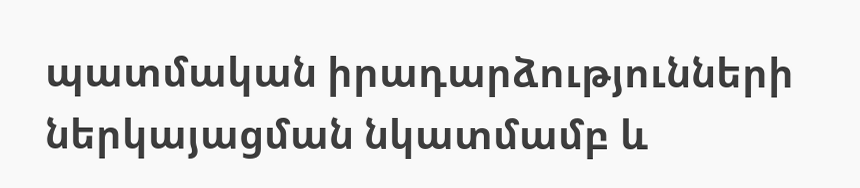պատմական իրադարձությունների ներկայացման նկատմամբ և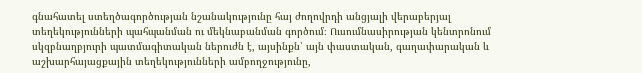գնահատել ստեղծագործության նշանակությունը հայ ժողովրդի անցյալի վերաբերյալ տեղեկությունների պահպանման ու մեկնաբանման գործում։ Ուսումնասիրության կենտրոնում սկզբնաղբյուրի պատմագիտական ներուժն է, այսինքն՝ այն փաստական, գաղափարական և աշխարհայացքային տեղեկությունների ամբողջությունը,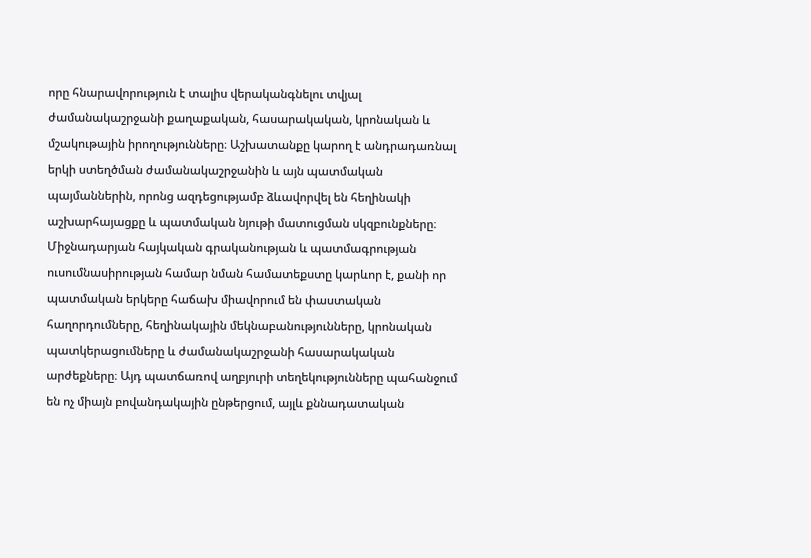որը հնարավորություն է տալիս վերականգնելու տվյալ ժամանակաշրջանի քաղաքական, հասարակական, կրոնական և մշակութային իրողությունները։ Աշխատանքը կարող է անդրադառնալ երկի ստեղծման ժամանակաշրջանին և այն պատմական պայմաններին, որոնց ազդեցությամբ ձևավորվել են հեղինակի աշխարհայացքը և պատմական նյութի մատուցման սկզբունքները։ Միջնադարյան հայկական գրականության և պատմագրության ուսումնասիրության համար նման համատեքստը կարևոր է, քանի որ պատմական երկերը հաճախ միավորում են փաստական հաղորդումները, հեղինակային մեկնաբանությունները, կրոնական պատկերացումները և ժամանակաշրջանի հասարակական արժեքները։ Այդ պատճառով աղբյուրի տեղեկությունները պահանջում են ոչ միայն բովանդակային ընթերցում, այլև քննադատական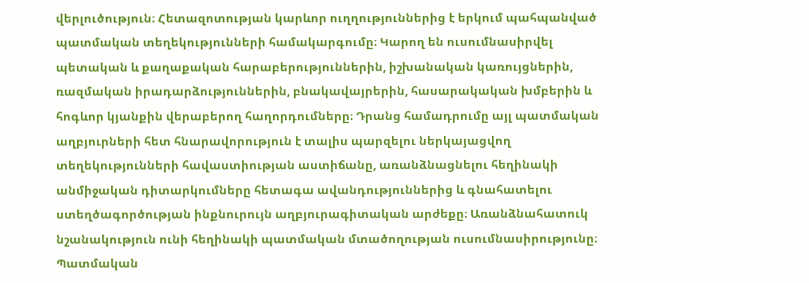վերլուծություն։ Հետազոտության կարևոր ուղղություններից է երկում պահպանված պատմական տեղեկությունների համակարգումը։ Կարող են ուսումնասիրվել պետական և քաղաքական հարաբերություններին, իշխանական կառույցներին, ռազմական իրադարձություններին, բնակավայրերին, հասարակական խմբերին և հոգևոր կյանքին վերաբերող հաղորդումները։ Դրանց համադրումը այլ պատմական աղբյուրների հետ հնարավորություն է տալիս պարզելու ներկայացվող տեղեկությունների հավաստիության աստիճանը, առանձնացնելու հեղինակի անմիջական դիտարկումները հետագա ավանդություններից և գնահատելու ստեղծագործության ինքնուրույն աղբյուրագիտական արժեքը։ Առանձնահատուկ նշանակություն ունի հեղինակի պատմական մտածողության ուսումնասիրությունը։ Պատմական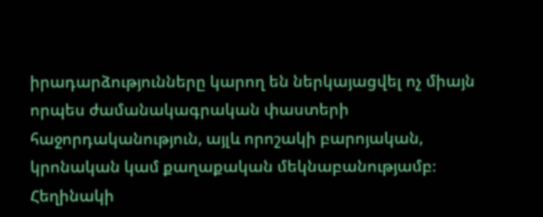իրադարձությունները կարող են ներկայացվել ոչ միայն որպես ժամանակագրական փաստերի հաջորդականություն, այլև որոշակի բարոյական, կրոնական կամ քաղաքական մեկնաբանությամբ։ Հեղինակի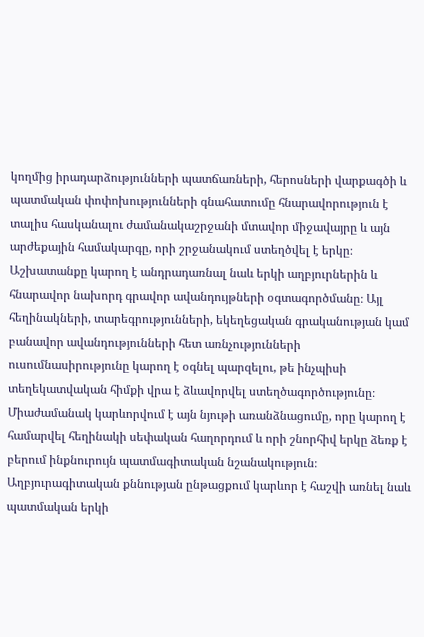կողմից իրադարձությունների պատճառների, հերոսների վարքագծի և պատմական փոփոխությունների գնահատումը հնարավորություն է տալիս հասկանալու ժամանակաշրջանի մտավոր միջավայրը և այն արժեքային համակարգը, որի շրջանակում ստեղծվել է երկը։ Աշխատանքը կարող է անդրադառնալ նաև երկի աղբյուրներին և հնարավոր նախորդ գրավոր ավանդույթների օգտագործմանը։ Այլ հեղինակների, տարեգրությունների, եկեղեցական գրականության կամ բանավոր ավանդությունների հետ առնչությունների ուսումնասիրությունը կարող է օգնել պարզելու, թե ինչպիսի տեղեկատվական հիմքի վրա է ձևավորվել ստեղծագործությունը։ Միաժամանակ կարևորվում է այն նյութի առանձնացումը, որը կարող է համարվել հեղինակի սեփական հաղորդում և որի շնորհիվ երկը ձեռք է բերում ինքնուրույն պատմագիտական նշանակություն։ Աղբյուրագիտական քննության ընթացքում կարևոր է հաշվի առնել նաև պատմական երկի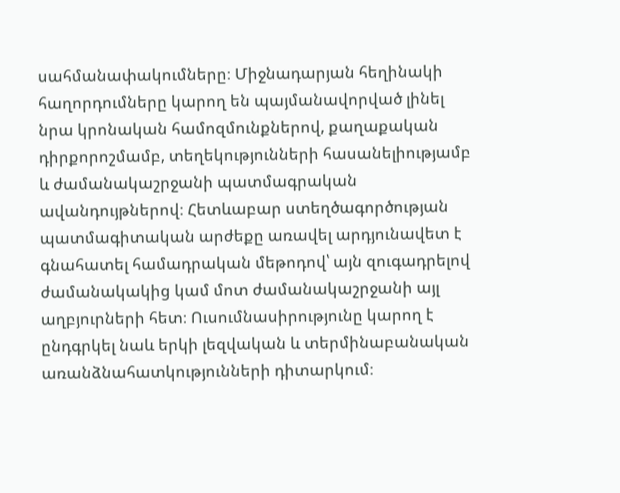սահմանափակումները։ Միջնադարյան հեղինակի հաղորդումները կարող են պայմանավորված լինել նրա կրոնական համոզմունքներով, քաղաքական դիրքորոշմամբ, տեղեկությունների հասանելիությամբ և ժամանակաշրջանի պատմագրական ավանդույթներով։ Հետևաբար ստեղծագործության պատմագիտական արժեքը առավել արդյունավետ է գնահատել համադրական մեթոդով՝ այն զուգադրելով ժամանակակից կամ մոտ ժամանակաշրջանի այլ աղբյուրների հետ։ Ուսումնասիրությունը կարող է ընդգրկել նաև երկի լեզվական և տերմինաբանական առանձնահատկությունների դիտարկում։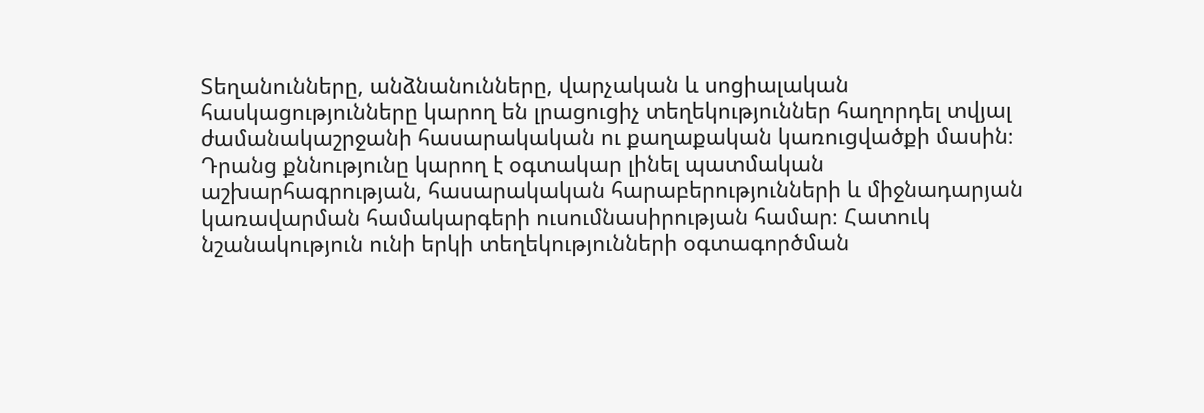Տեղանունները, անձնանունները, վարչական և սոցիալական հասկացությունները կարող են լրացուցիչ տեղեկություններ հաղորդել տվյալ ժամանակաշրջանի հասարակական ու քաղաքական կառուցվածքի մասին։ Դրանց քննությունը կարող է օգտակար լինել պատմական աշխարհագրության, հասարակական հարաբերությունների և միջնադարյան կառավարման համակարգերի ուսումնասիրության համար։ Հատուկ նշանակություն ունի երկի տեղեկությունների օգտագործման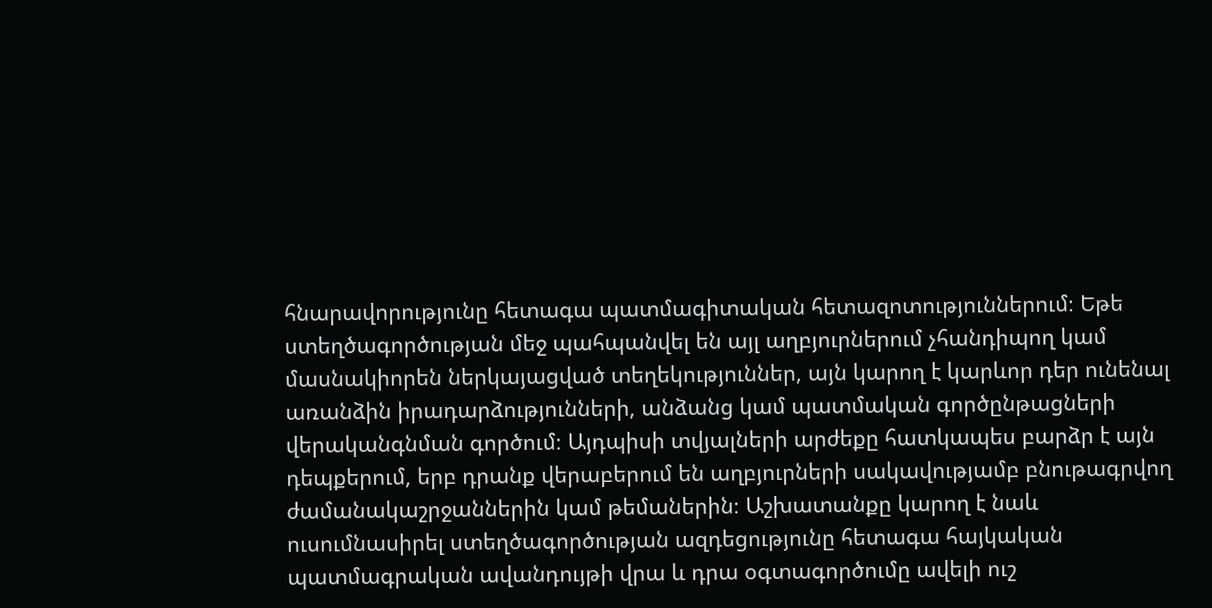հնարավորությունը հետագա պատմագիտական հետազոտություններում։ Եթե ստեղծագործության մեջ պահպանվել են այլ աղբյուրներում չհանդիպող կամ մասնակիորեն ներկայացված տեղեկություններ, այն կարող է կարևոր դեր ունենալ առանձին իրադարձությունների, անձանց կամ պատմական գործընթացների վերականգնման գործում։ Այդպիսի տվյալների արժեքը հատկապես բարձր է այն դեպքերում, երբ դրանք վերաբերում են աղբյուրների սակավությամբ բնութագրվող ժամանակաշրջաններին կամ թեմաներին։ Աշխատանքը կարող է նաև ուսումնասիրել ստեղծագործության ազդեցությունը հետագա հայկական պատմագրական ավանդույթի վրա և դրա օգտագործումը ավելի ուշ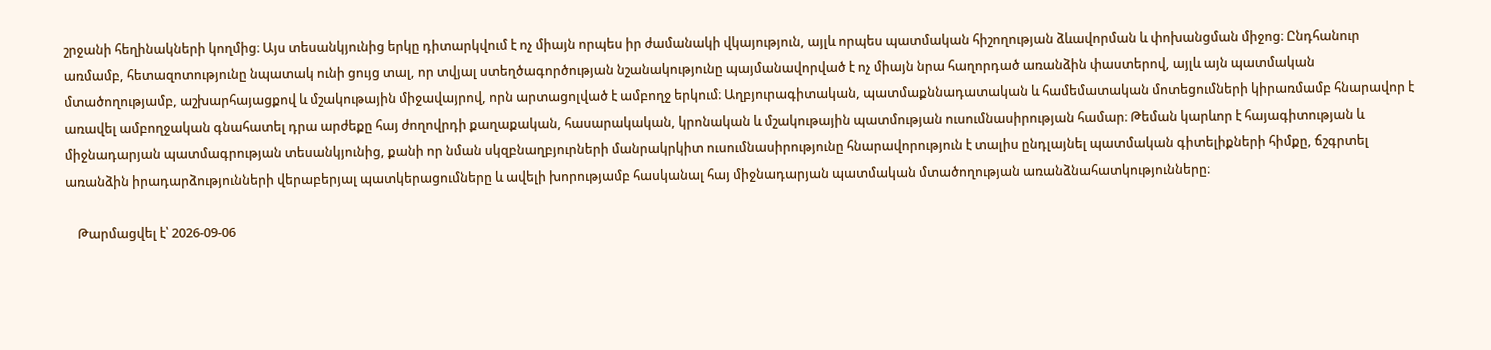շրջանի հեղինակների կողմից։ Այս տեսանկյունից երկը դիտարկվում է ոչ միայն որպես իր ժամանակի վկայություն, այլև որպես պատմական հիշողության ձևավորման և փոխանցման միջոց։ Ընդհանուր առմամբ, հետազոտությունը նպատակ ունի ցույց տալ, որ տվյալ ստեղծագործության նշանակությունը պայմանավորված է ոչ միայն նրա հաղորդած առանձին փաստերով, այլև այն պատմական մտածողությամբ, աշխարհայացքով և մշակութային միջավայրով, որն արտացոլված է ամբողջ երկում։ Աղբյուրագիտական, պատմաքննադատական և համեմատական մոտեցումների կիրառմամբ հնարավոր է առավել ամբողջական գնահատել դրա արժեքը հայ ժողովրդի քաղաքական, հասարակական, կրոնական և մշակութային պատմության ուսումնասիրության համար։ Թեման կարևոր է հայագիտության և միջնադարյան պատմագրության տեսանկյունից, քանի որ նման սկզբնաղբյուրների մանրակրկիտ ուսումնասիրությունը հնարավորություն է տալիս ընդլայնել պատմական գիտելիքների հիմքը, ճշգրտել առանձին իրադարձությունների վերաբերյալ պատկերացումները և ավելի խորությամբ հասկանալ հայ միջնադարյան պատմական մտածողության առանձնահատկությունները։

    Թարմացվել է՝ 2026-09-06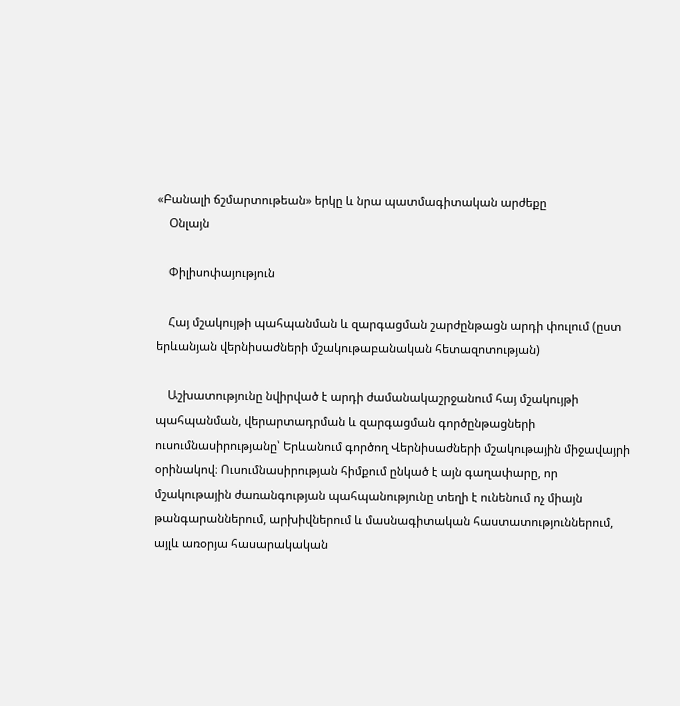«Բանալի ճշմարտութեան» երկը և նրա պատմագիտական արժեքը
    Օնլայն

    Փիլիսոփայություն

    Հայ մշակույթի պահպանման և զարգացման շարժընթացն արդի փուլում (ըստ երևանյան վերնիսաժների մշակութաբանական հետազոտության)

    Աշխատությունը նվիրված է արդի ժամանակաշրջանում հայ մշակույթի պահպանման, վերարտադրման և զարգացման գործընթացների ուսումնասիրությանը՝ Երևանում գործող Վերնիսաժների մշակութային միջավայրի օրինակով։ Ուսումնասիրության հիմքում ընկած է այն գաղափարը, որ մշակութային ժառանգության պահպանությունը տեղի է ունենում ոչ միայն թանգարաններում, արխիվներում և մասնագիտական հաստատություններում, այլև առօրյա հասարակական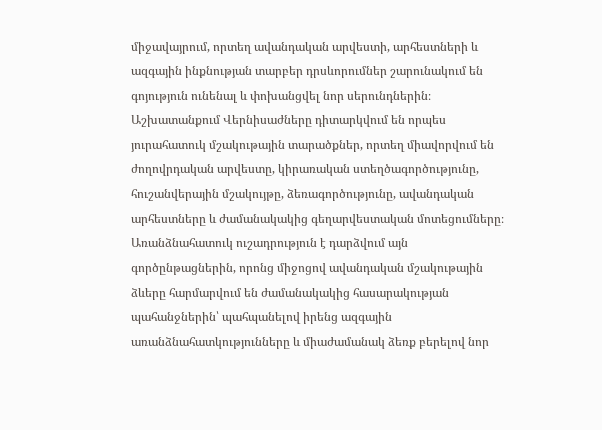միջավայրում, որտեղ ավանդական արվեստի, արհեստների և ազգային ինքնության տարբեր դրսևորումներ շարունակում են գոյություն ունենալ և փոխանցվել նոր սերունդներին։ Աշխատանքում Վերնիսաժները դիտարկվում են որպես յուրահատուկ մշակութային տարածքներ, որտեղ միավորվում են ժողովրդական արվեստը, կիրառական ստեղծագործությունը, հուշանվերային մշակույթը, ձեռագործությունը, ավանդական արհեստները և ժամանակակից գեղարվեստական մոտեցումները։ Առանձնահատուկ ուշադրություն է դարձվում այն գործընթացներին, որոնց միջոցով ավանդական մշակութային ձևերը հարմարվում են ժամանակակից հասարակության պահանջներին՝ պահպանելով իրենց ազգային առանձնահատկությունները և միաժամանակ ձեռք բերելով նոր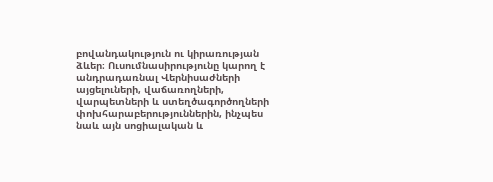բովանդակություն ու կիրառության ձևեր։ Ուսումնասիրությունը կարող է անդրադառնալ Վերնիսաժների այցելուների, վաճառողների, վարպետների և ստեղծագործողների փոխհարաբերություններին, ինչպես նաև այն սոցիալական և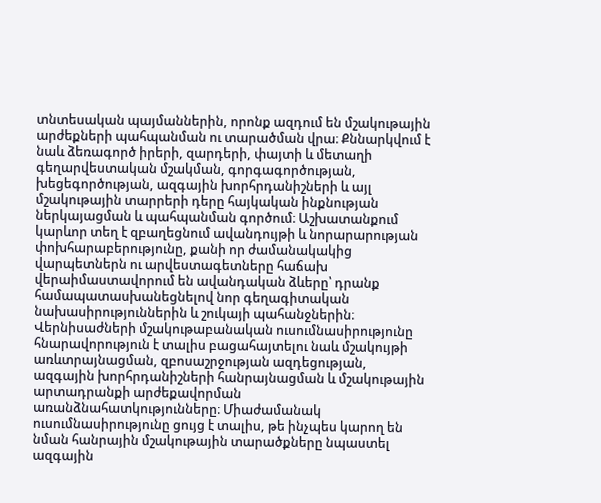տնտեսական պայմաններին, որոնք ազդում են մշակութային արժեքների պահպանման ու տարածման վրա։ Քննարկվում է նաև ձեռագործ իրերի, զարդերի, փայտի և մետաղի գեղարվեստական մշակման, գորգագործության, խեցեգործության, ազգային խորհրդանիշների և այլ մշակութային տարրերի դերը հայկական ինքնության ներկայացման և պահպանման գործում։ Աշխատանքում կարևոր տեղ է զբաղեցնում ավանդույթի և նորարարության փոխհարաբերությունը, քանի որ ժամանակակից վարպետներն ու արվեստագետները հաճախ վերաիմաստավորում են ավանդական ձևերը՝ դրանք համապատասխանեցնելով նոր գեղագիտական նախասիրություններին և շուկայի պահանջներին։ Վերնիսաժների մշակութաբանական ուսումնասիրությունը հնարավորություն է տալիս բացահայտելու նաև մշակույթի առևտրայնացման, զբոսաշրջության ազդեցության, ազգային խորհրդանիշների հանրայնացման և մշակութային արտադրանքի արժեքավորման առանձնահատկությունները։ Միաժամանակ ուսումնասիրությունը ցույց է տալիս, թե ինչպես կարող են նման հանրային մշակութային տարածքները նպաստել ազգային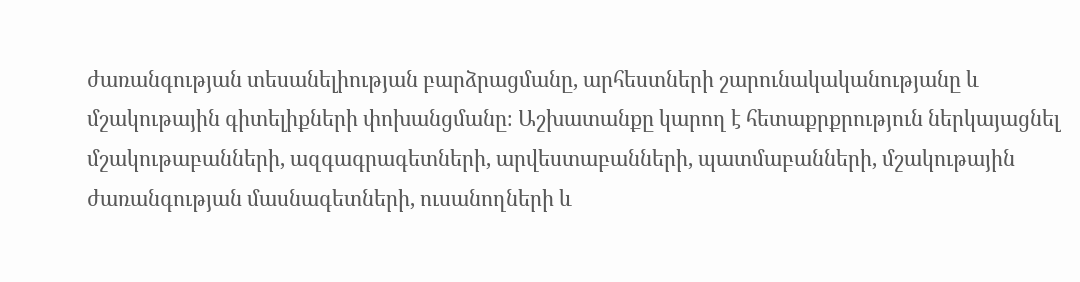ժառանգության տեսանելիության բարձրացմանը, արհեստների շարունակականությանը և մշակութային գիտելիքների փոխանցմանը։ Աշխատանքը կարող է հետաքրքրություն ներկայացնել մշակութաբանների, ազգագրագետների, արվեստաբանների, պատմաբանների, մշակութային ժառանգության մասնագետների, ուսանողների և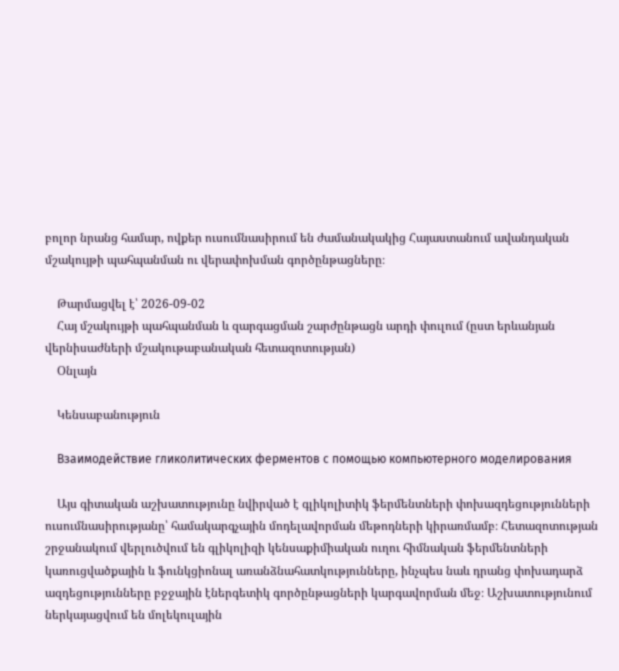բոլոր նրանց համար, ովքեր ուսումնասիրում են ժամանակակից Հայաստանում ավանդական մշակույթի պահպանման ու վերափոխման գործընթացները։

    Թարմացվել է՝ 2026-09-02
    Հայ մշակույթի պահպանման և զարգացման շարժընթացն արդի փուլում (ըստ երևանյան վերնիսաժների մշակութաբանական հետազոտության)
    Օնլայն

    Կենսաբանություն

    Взаимодействие гликолитических ферментов с помощью компьютерного моделирования

    Այս գիտական աշխատությունը նվիրված է գլիկոլիտիկ ֆերմենտների փոխազդեցությունների ուսումնասիրությանը՝ համակարգչային մոդելավորման մեթոդների կիրառմամբ։ Հետազոտության շրջանակում վերլուծվում են գլիկոլիզի կենսաքիմիական ուղու հիմնական ֆերմենտների կառուցվածքային և ֆունկցիոնալ առանձնահատկությունները, ինչպես նաև դրանց փոխադարձ ազդեցությունները բջջային էներգետիկ գործընթացների կարգավորման մեջ։ Աշխատությունում ներկայացվում են մոլեկուլային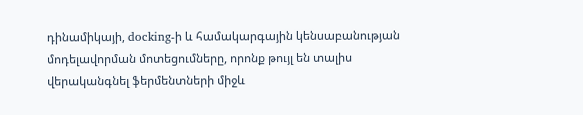դինամիկայի, docking-ի և համակարգային կենսաբանության մոդելավորման մոտեցումները, որոնք թույլ են տալիս վերականգնել ֆերմենտների միջև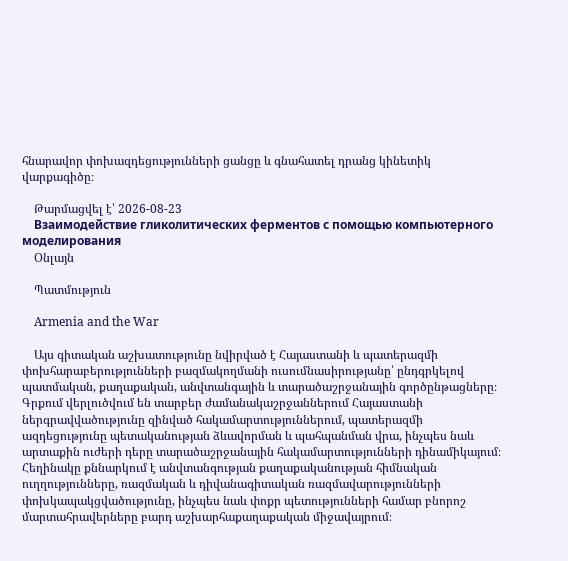հնարավոր փոխազդեցությունների ցանցը և գնահատել դրանց կինետիկ վարքագիծը։

    Թարմացվել է՝ 2026-08-23
    Взаимодействие гликолитических ферментов с помощью компьютерного моделирования
    Օնլայն

    Պատմություն

    Armenia and the War

    Այս գիտական աշխատությունը նվիրված է Հայաստանի և պատերազմի փոխհարաբերությունների բազմակողմանի ուսումնասիրությանը՝ ընդգրկելով պատմական, քաղաքական, անվտանգային և տարածաշրջանային գործընթացները։ Գրքում վերլուծվում են տարբեր ժամանակաշրջաններում Հայաստանի ներգրավվածությունը զինված հակամարտություններում, պատերազմի ազդեցությունը պետականության ձևավորման և պահպանման վրա, ինչպես նաև արտաքին ուժերի դերը տարածաշրջանային հակամարտությունների դինամիկայում։ Հեղինակը քննարկում է անվտանգության քաղաքականության հիմնական ուղղությունները, ռազմական և դիվանագիտական ռազմավարությունների փոխկապակցվածությունը, ինչպես նաև փոքր պետությունների համար բնորոշ մարտահրավերները բարդ աշխարհաքաղաքական միջավայրում։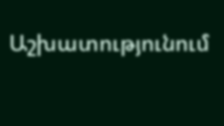Աշխատությունում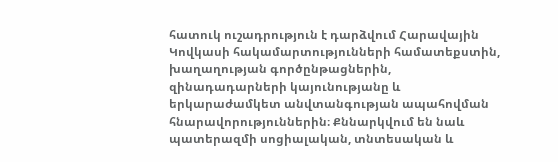հատուկ ուշադրություն է դարձվում Հարավային Կովկասի հակամարտությունների համատեքստին, խաղաղության գործընթացներին, զինադադարների կայունությանը և երկարաժամկետ անվտանգության ապահովման հնարավորություններին։ Քննարկվում են նաև պատերազմի սոցիալական, տնտեսական և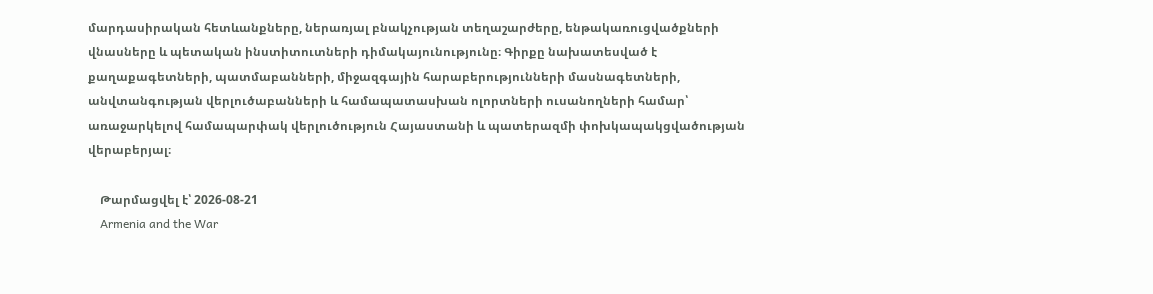մարդասիրական հետևանքները, ներառյալ բնակչության տեղաշարժերը, ենթակառուցվածքների վնասները և պետական ինստիտուտների դիմակայունությունը։ Գիրքը նախատեսված է քաղաքագետների, պատմաբանների, միջազգային հարաբերությունների մասնագետների, անվտանգության վերլուծաբանների և համապատասխան ոլորտների ուսանողների համար՝ առաջարկելով համապարփակ վերլուծություն Հայաստանի և պատերազմի փոխկապակցվածության վերաբերյալ։

    Թարմացվել է՝ 2026-08-21
    Armenia and the War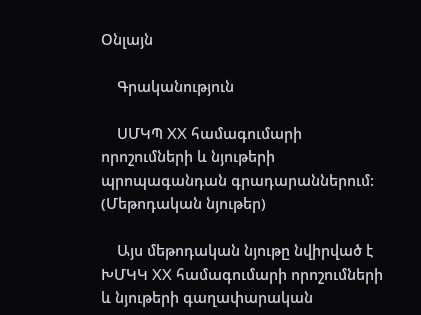Օնլայն

    Գրականություն

    ՍՄԿՊ XX համագումարի որոշումների և նյութերի պրոպագանդան գրադարաններում: (Մեթոդական նյութեր)

    Այս մեթոդական նյութը նվիրված է ԽՄԿԿ XX համագումարի որոշումների և նյութերի գաղափարական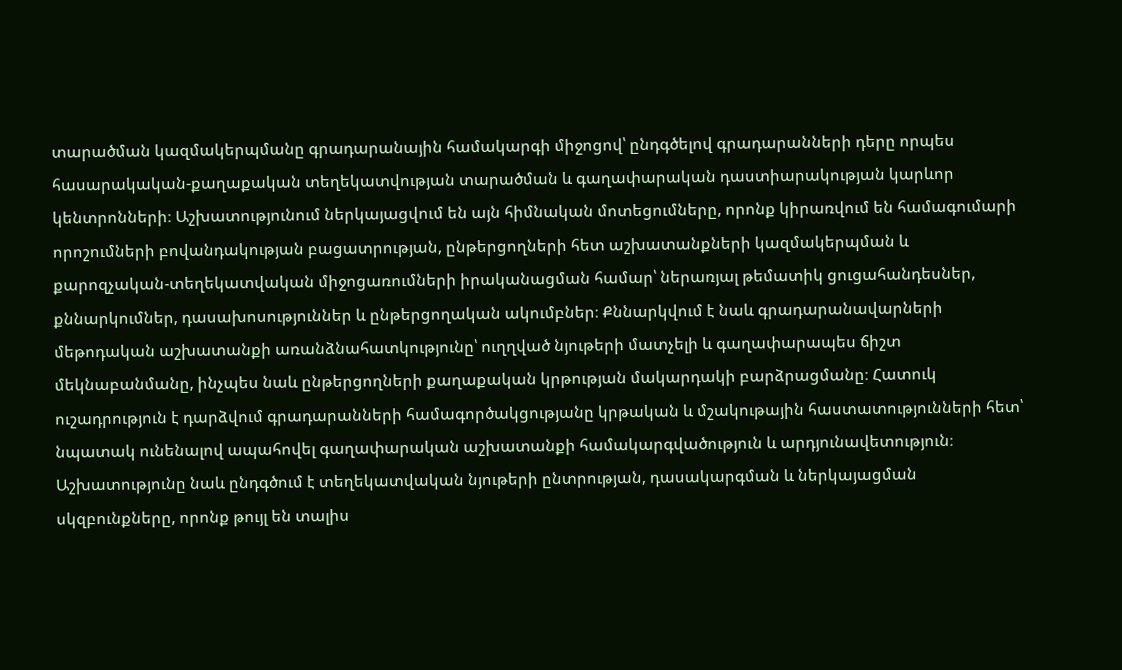տարածման կազմակերպմանը գրադարանային համակարգի միջոցով՝ ընդգծելով գրադարանների դերը որպես հասարակական-քաղաքական տեղեկատվության տարածման և գաղափարական դաստիարակության կարևոր կենտրոնների։ Աշխատությունում ներկայացվում են այն հիմնական մոտեցումները, որոնք կիրառվում են համագումարի որոշումների բովանդակության բացատրության, ընթերցողների հետ աշխատանքների կազմակերպման և քարոզչական-տեղեկատվական միջոցառումների իրականացման համար՝ ներառյալ թեմատիկ ցուցահանդեսներ, քննարկումներ, դասախոսություններ և ընթերցողական ակումբներ։ Քննարկվում է նաև գրադարանավարների մեթոդական աշխատանքի առանձնահատկությունը՝ ուղղված նյութերի մատչելի և գաղափարապես ճիշտ մեկնաբանմանը, ինչպես նաև ընթերցողների քաղաքական կրթության մակարդակի բարձրացմանը։ Հատուկ ուշադրություն է դարձվում գրադարանների համագործակցությանը կրթական և մշակութային հաստատությունների հետ՝ նպատակ ունենալով ապահովել գաղափարական աշխատանքի համակարգվածություն և արդյունավետություն։ Աշխատությունը նաև ընդգծում է տեղեկատվական նյութերի ընտրության, դասակարգման և ներկայացման սկզբունքները, որոնք թույլ են տալիս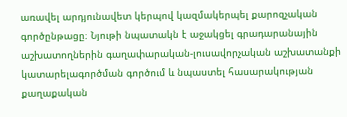առավել արդյունավետ կերպով կազմակերպել քարոզչական գործընթացը։ Նյութի նպատակն է աջակցել գրադարանային աշխատողներին գաղափարական-լուսավորչական աշխատանքի կատարելագործման գործում և նպաստել հասարակության քաղաքական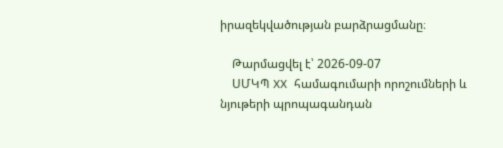իրազեկվածության բարձրացմանը։

    Թարմացվել է՝ 2026-09-07
    ՍՄԿՊ XX համագումարի որոշումների և նյութերի պրոպագանդան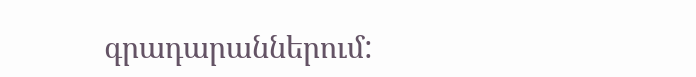գրադարաններում: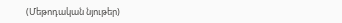(Մեթոդական նյութեր)